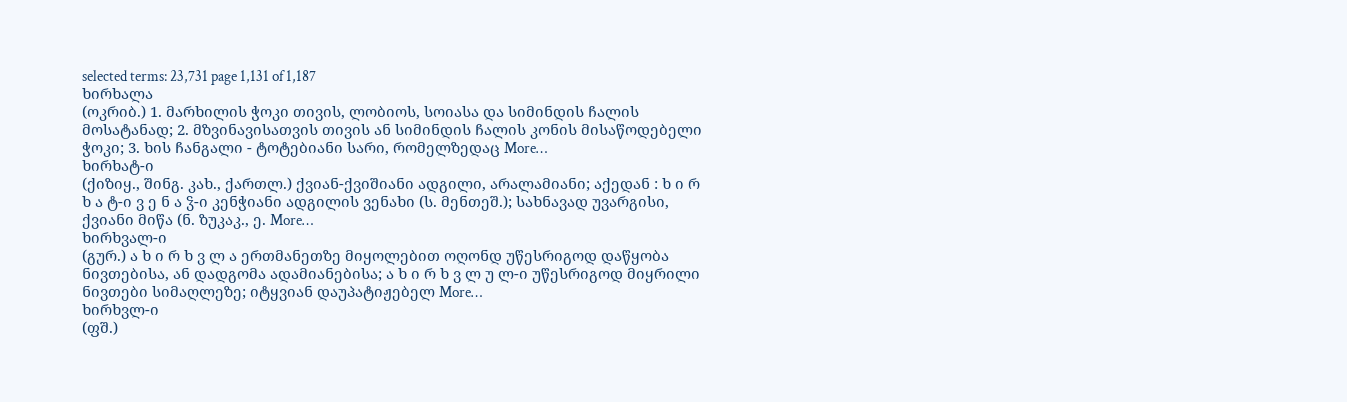selected terms: 23,731 page 1,131 of 1,187
ხირხალა
(ოკრიბ.) 1. მარხილის ჭოკი თივის, ლობიოს, სოიასა და სიმინდის ჩალის მოსატანად; 2. მზვინავისათვის თივის ან სიმინდის ჩალის კონის მისაწოდებელი ჭოკი; 3. ხის ჩანგალი - ტოტებიანი სარი, რომელზედაც More…
ხირხატ-ი
(ქიზიყ., შინგ. კახ., ქართლ.) ქვიან-ქვიშიანი ადგილი, არალამიანი; აქედან : ხ ი რ ხ ა ტ-ი ვ ე ნ ა ჴ-ი კენჭიანი ადგილის ვენახი (ს. მენთეშ.); სახნავად უვარგისი, ქვიანი მიწა (ნ. ზუკაკ., ე. More…
ხირხვალ-ი
(გურ.) ა ხ ი რ ხ ვ ლ ა ერთმანეთზე მიყოლებით ოღონდ უწესრიგოდ დაწყობა ნივთებისა, ან დადგომა ადამიანებისა; ა ხ ი რ ხ ვ ლ უ ლ-ი უწესრიგოდ მიყრილი ნივთები სიმაღლეზე; იტყვიან დაუპატიჟებელ More…
ხირხვლ-ი
(ფშ.)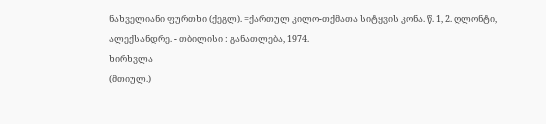ნახველიანი ფურთხი (ქეგლ). =ქართულ კილო-თქმათა სიტყვის კონა. წ. 1, 2. ღლონტი, ალექსანდრე. - თბილისი : განათლება, 1974.
ხირხვლა
(მთიულ.)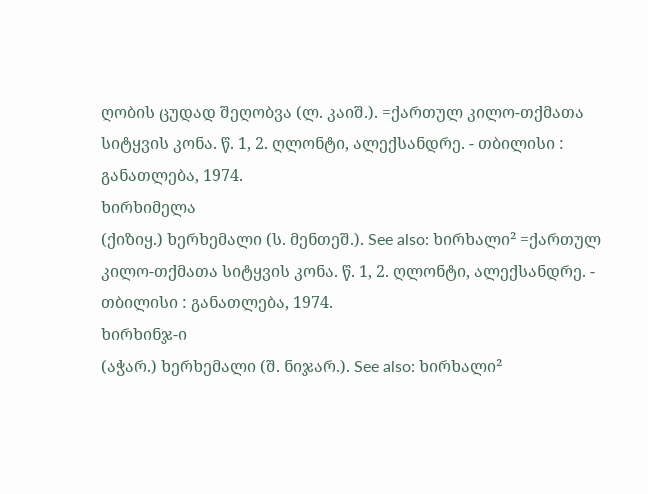ღობის ცუდად შეღობვა (ლ. კაიშ.). =ქართულ კილო-თქმათა სიტყვის კონა. წ. 1, 2. ღლონტი, ალექსანდრე. - თბილისი : განათლება, 1974.
ხირხიმელა
(ქიზიყ.) ხერხემალი (ს. მენთეშ.). See also: ხირხალი² =ქართულ კილო-თქმათა სიტყვის კონა. წ. 1, 2. ღლონტი, ალექსანდრე. - თბილისი : განათლება, 1974.
ხირხინჯ-ი
(აჭარ.) ხერხემალი (შ. ნიჯარ.). See also: ხირხალი²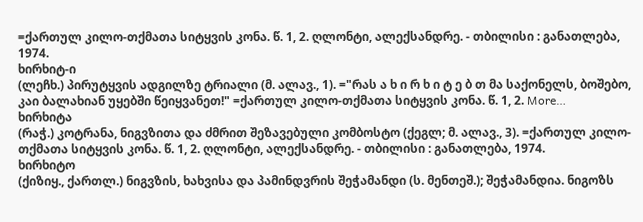=ქართულ კილო-თქმათა სიტყვის კონა. წ. 1, 2. ღლონტი, ალექსანდრე. - თბილისი : განათლება, 1974.
ხირხიტ-ი
(ლეჩხ.) პირუტყვის ადგილზე ტრიალი (მ. ალავ., 1). ="რას ა ხ ი რ ხ ი ტ ე ბ თ მა საქონელს, ბოშებო, კაი ბალახიან უყებში წეიყვანეთ!" =ქართულ კილო-თქმათა სიტყვის კონა. წ. 1, 2. More…
ხირხიტა
(რაჭ.) კოტრანა, ნიგვზითა და ძმრით შეზავებული კომბოსტო (ქეგლ; მ. ალავ., 3). =ქართულ კილო-თქმათა სიტყვის კონა. წ. 1, 2. ღლონტი, ალექსანდრე. - თბილისი : განათლება, 1974.
ხირხიტო
(ქიზიყ., ქართლ.) ნიგვზის, ხახვისა და პამინდვრის შეჭამანდი (ს. მენთეშ.); შეჭამანდია. ნიგოზს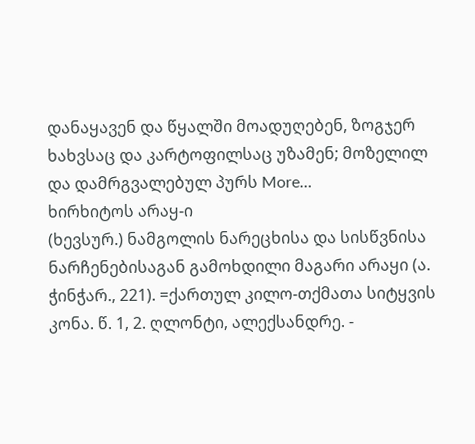დანაყავენ და წყალში მოადუღებენ, ზოგჯერ ხახვსაც და კარტოფილსაც უზამენ; მოზელილ და დამრგვალებულ პურს More…
ხირხიტოს არაყ-ი
(ხევსურ.) ნამგოლის ნარეცხისა და სისწვნისა ნარჩენებისაგან გამოხდილი მაგარი არაყი (ა. ჭინჭარ., 221). =ქართულ კილო-თქმათა სიტყვის კონა. წ. 1, 2. ღლონტი, ალექსანდრე. -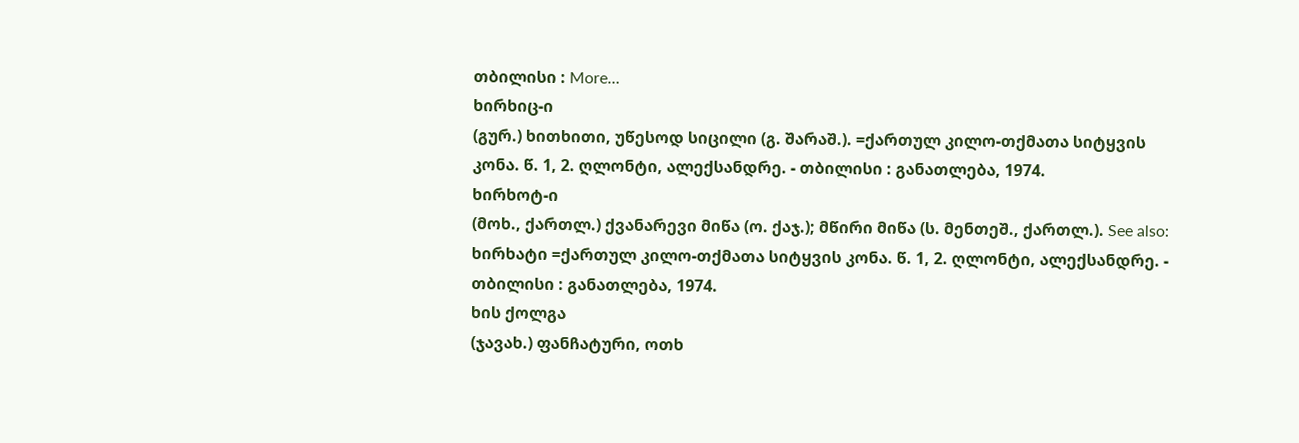თბილისი : More…
ხირხიც-ი
(გურ.) ხითხითი, უწესოდ სიცილი (გ. შარაშ.). =ქართულ კილო-თქმათა სიტყვის კონა. წ. 1, 2. ღლონტი, ალექსანდრე. - თბილისი : განათლება, 1974.
ხირხოტ-ი
(მოხ., ქართლ.) ქვანარევი მიწა (ო. ქაჯ.); მწირი მიწა (ს. მენთეშ., ქართლ.). See also: ხირხატი =ქართულ კილო-თქმათა სიტყვის კონა. წ. 1, 2. ღლონტი, ალექსანდრე. - თბილისი : განათლება, 1974.
ხის ქოლგა
(ჯავახ.) ფანჩატური, ოთხ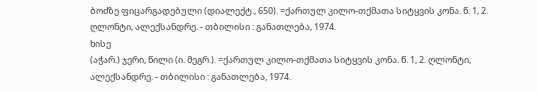ბოძზე ფიცარგადებული (დიალექტ., 650). =ქართულ კილო-თქმათა სიტყვის კონა. წ. 1, 2. ღლონტი, ალექსანდრე. - თბილისი : განათლება, 1974.
ხისე
(აჭარ.) ჯერი, წილი (ი. მეგრ.). =ქართულ კილო-თქმათა სიტყვის კონა. წ. 1, 2. ღლონტი, ალექსანდრე. - თბილისი : განათლება, 1974.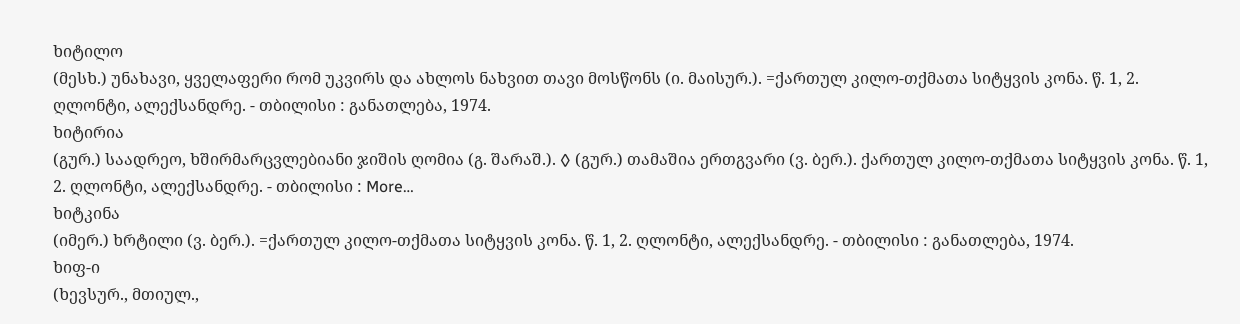ხიტილო
(მესხ.) უნახავი, ყველაფერი რომ უკვირს და ახლოს ნახვით თავი მოსწონს (ი. მაისურ.). =ქართულ კილო-თქმათა სიტყვის კონა. წ. 1, 2. ღლონტი, ალექსანდრე. - თბილისი : განათლება, 1974.
ხიტირია
(გურ.) საადრეო, ხშირმარცვლებიანი ჯიშის ღომია (გ. შარაშ.). ◊ (გურ.) თამაშია ერთგვარი (ვ. ბერ.). ქართულ კილო-თქმათა სიტყვის კონა. წ. 1, 2. ღლონტი, ალექსანდრე. - თბილისი : More…
ხიტკინა
(იმერ.) ხრტილი (ვ. ბერ.). =ქართულ კილო-თქმათა სიტყვის კონა. წ. 1, 2. ღლონტი, ალექსანდრე. - თბილისი : განათლება, 1974.
ხიფ-ი
(ხევსურ., მთიულ.,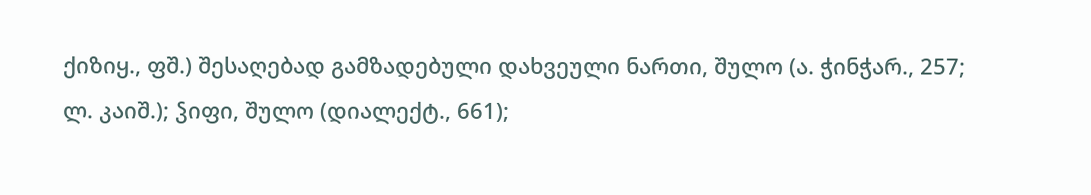ქიზიყ., ფშ.) შესაღებად გამზადებული დახვეული ნართი, შულო (ა. ჭინჭარ., 257; ლ. კაიშ.); ჴიფი, შულო (დიალექტ., 661);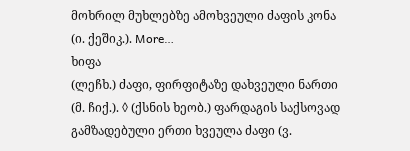მოხრილ მუხლებზე ამოხვეული ძაფის კონა (ი. ქეშიკ.). More…
ხიფა
(ლეჩხ.) ძაფი, ფირფიტაზე დახვეული ნართი (მ. ჩიქ.). ◊ (ქსნის ხეობ.) ფარდაგის საქსოვად გამზადებული ერთი ხვეულა ძაფი (ვ.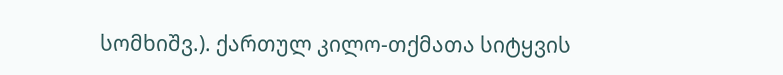სომხიშვ.). ქართულ კილო-თქმათა სიტყვის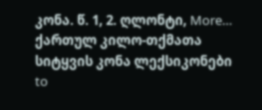კონა. წ. 1, 2. ღლონტი, More…
ქართულ კილო-თქმათა სიტყვის კონა ლექსიკონები
to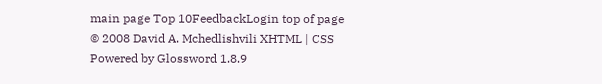main page Top 10FeedbackLogin top of page
© 2008 David A. Mchedlishvili XHTML | CSS Powered by Glossword 1.8.9